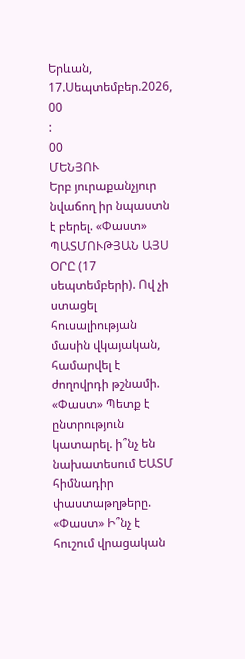Երևան, 17.Սեպտեմբեր.2026,
00
:
00
ՄԵՆՅՈՒ
Երբ յուրաքանչյուր նվաճող իր նպաստն է բերել. «Փաստ» ՊԱՏՄՈՒԹՅԱՆ ԱՅՍ ՕՐԸ (17 սեպտեմբերի). Ով չի ստացել հուսալիության մասին վկայական, համարվել է ժողովրդի թշնամի. «Փաստ» Պետք է ընտրություն կատարել. ի՞նչ են նախատեսում ԵԱՏՄ հիմնադիր փաստաթղթերը. «Փաստ» Ի՞նչ է հուշում վրացական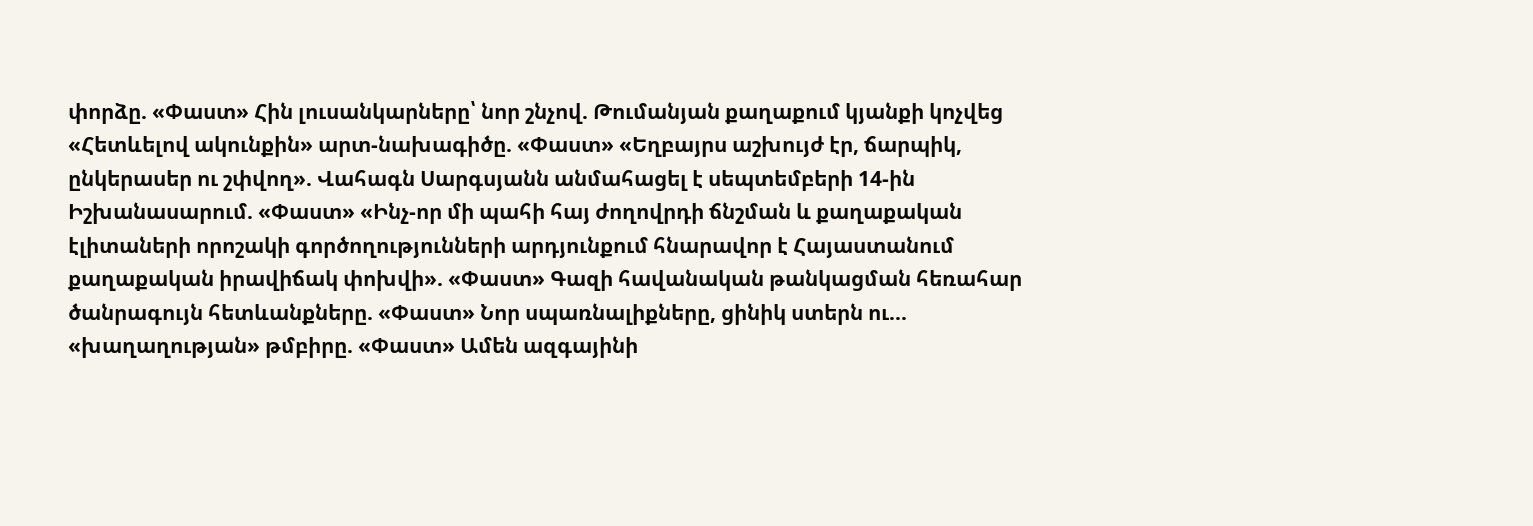փորձը. «Փաստ» Հին լուսանկարները՝ նոր շնչով. Թումանյան քաղաքում կյանքի կոչվեց «Հետևելով ակունքին» արտ-նախագիծը. «Փաստ» «Եղբայրս աշխույժ էր, ճարպիկ, ընկերասեր ու շփվող». Վահագն Սարգսյանն անմահացել է սեպտեմբերի 14-ին Իշխանասարում. «Փաստ» «Ինչ-որ մի պահի հայ ժողովրդի ճնշման և քաղաքական էլիտաների որոշակի գործողությունների արդյունքում հնարավոր է Հայաստանում քաղաքական իրավիճակ փոխվի». «Փաստ» Գազի հավանական թանկացման հեռահար ծանրագույն հետևանքները. «Փաստ» Նոր սպառնալիքները, ցինիկ ստերն ու... «խաղաղության» թմբիրը. «Փաստ» Ամեն ազգայինի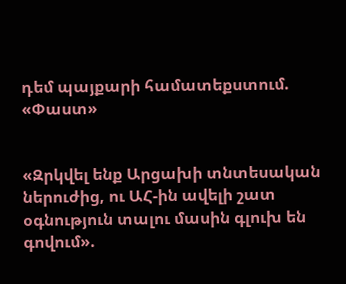դեմ պայքարի համատեքստում. «Փաստ»


«Զրկվել ենք Արցախի տնտեսական ներուժից, ու ԱՀ-ին ավելի շատ օգնություն տալու մասին գլուխ են գովում».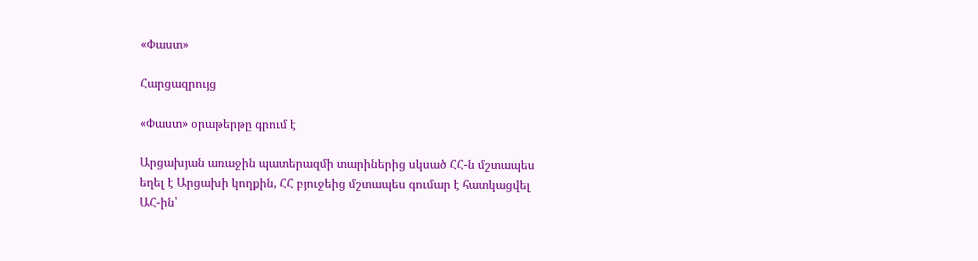«Փաստ»

Հարցազրույց

«Փաստ» օրաթերթը գրում է

Արցախյան առաջին պատերազմի տարիներից սկսած ՀՀ-ն մշտապես եղել է Արցախի կողքին, ՀՀ բյուջեից մշտապես գումար է հատկացվել ԱՀ-ին՝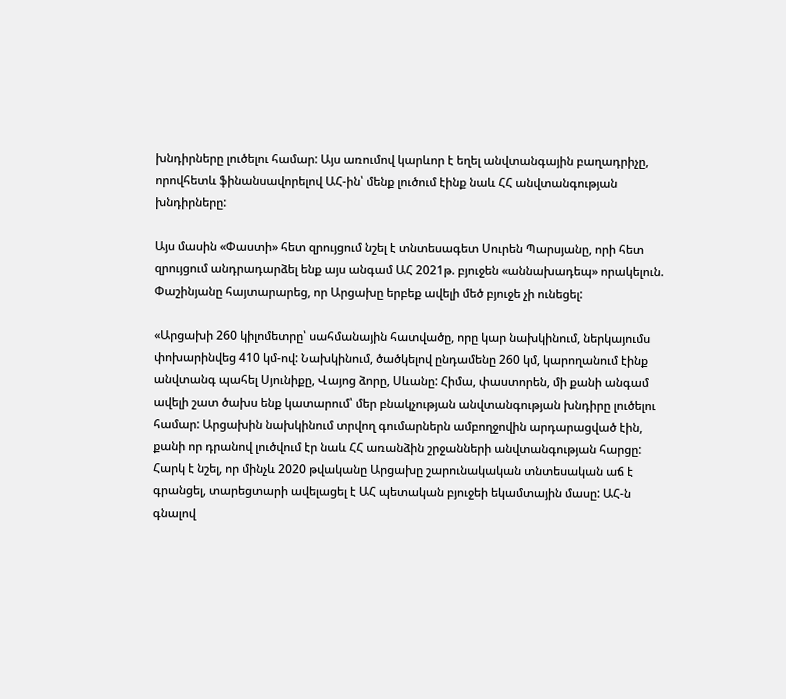խնդիրները լուծելու համար: Այս առումով կարևոր է եղել անվտանգային բաղադրիչը, որովհետև ֆինանսավորելով ԱՀ-ին՝ մենք լուծում էինք նաև ՀՀ անվտանգության խնդիրները:

Այս մասին «Փաստի» հետ զրույցում նշել է տնտեսագետ Սուրեն Պարսյանը, որի հետ զրույցում անդրադարձել ենք այս անգամ ԱՀ 2021թ. բյուջեն «աննախադեպ» որակելուն. Փաշինյանը հայտարարեց, որ Արցախը երբեք ավելի մեծ բյուջե չի ունեցել:

«Արցախի 260 կիլոմետրը՝ սահմանային հատվածը, որը կար նախկինում, ներկայումս փոխարինվեց 410 կմ-ով: Նախկինում, ծածկելով ընդամենը 260 կմ, կարողանում էինք անվտանգ պահել Սյունիքը, Վայոց ձորը, Սևանը: Հիմա, փաստորեն, մի քանի անգամ ավելի շատ ծախս ենք կատարում՝ մեր բնակչության անվտանգության խնդիրը լուծելու համար: Արցախին նախկինում տրվող գումարներն ամբողջովին արդարացված էին, քանի որ դրանով լուծվում էր նաև ՀՀ առանձին շրջանների անվտանգության հարցը: Հարկ է նշել, որ մինչև 2020 թվականը Արցախը շարունակական տնտեսական աճ է գրանցել, տարեցտարի ավելացել է ԱՀ պետական բյուջեի եկամտային մասը: ԱՀ-ն գնալով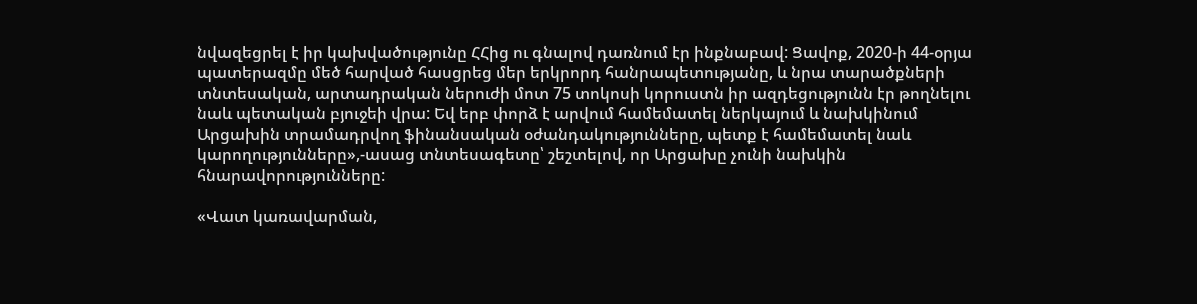նվազեցրել է իր կախվածությունը ՀՀից ու գնալով դառնում էր ինքնաբավ: Ցավոք, 2020-ի 44-օրյա պատերազմը մեծ հարված հասցրեց մեր երկրորդ հանրապետությանը, և նրա տարածքների տնտեսական, արտադրական ներուժի մոտ 75 տոկոսի կորուստն իր ազդեցությունն էր թողնելու նաև պետական բյուջեի վրա: Եվ երբ փորձ է արվում համեմատել ներկայում և նախկինում Արցախին տրամադրվող ֆինանսական օժանդակությունները, պետք է համեմատել նաև կարողությունները»,-ասաց տնտեսագետը՝ շեշտելով, որ Արցախը չունի նախկին հնարավորությունները:

«Վատ կառավարման,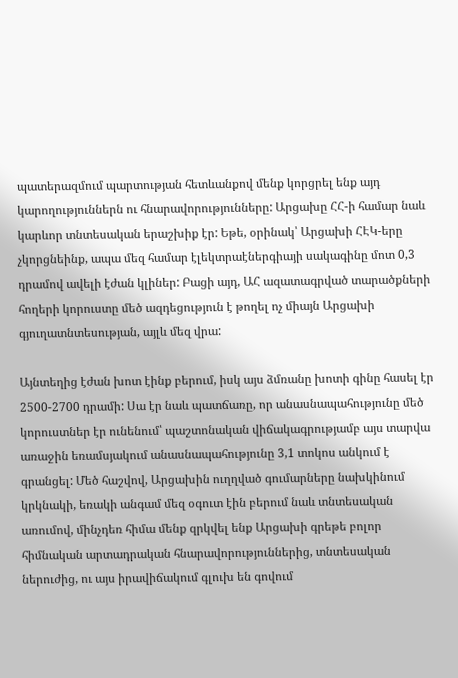պատերազմում պարտության հետևանքով մենք կորցրել ենք այդ կարողություններն ու հնարավորությունները: Արցախը ՀՀ-ի համար նաև կարևոր տնտեսական երաշխիք էր: Եթե, օրինակ՝ Արցախի ՀԷԿ-երը չկորցնեինք, ապա մեզ համար էլեկտրաէներգիայի սակագինը մոտ 0,3 դրամով ավելի էժան կլիներ: Բացի այդ, ԱՀ ազատագրված տարածքների հողերի կորուստը մեծ ազդեցություն է թողել ոչ միայն Արցախի գյուղատնտեսության, այլև մեզ վրա:

Այնտեղից էժան խոտ էինք բերում, իսկ այս ձմռանը խոտի գինը հասել էր 2500-2700 դրամի: Սա էր նաև պատճառը, որ անասնապահությունը մեծ կորուստներ էր ունենում՝ պաշտոնական վիճակագրությամբ այս տարվա առաջին եռամսյակում անասնապահությունը 3,1 տոկոս անկում է գրանցել: Մեծ հաշվով, Արցախին ուղղված գումարները նախկինում կրկնակի, եռակի անգամ մեզ օգուտ էին բերում նաև տնտեսական առումով, մինչդեռ հիմա մենք զրկվել ենք Արցախի գրեթե բոլոր հիմնական արտադրական հնարավորություններից, տնտեսական ներուժից, ու այս իրավիճակում գլուխ են գովում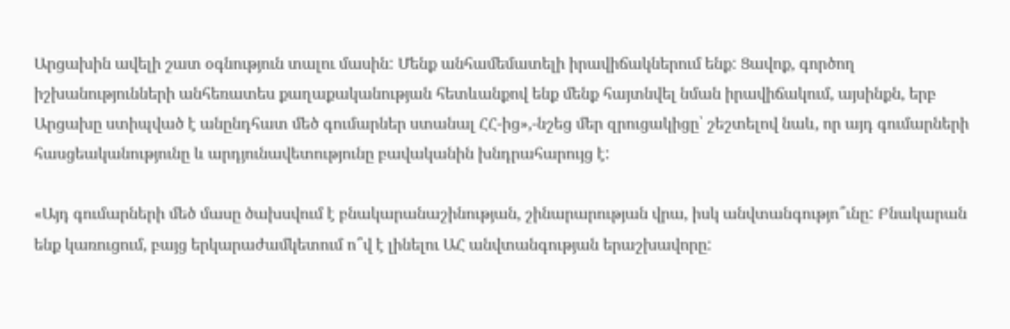Արցախին ավելի շատ օգնություն տալու մասին: Մենք անհամեմատելի իրավիճակներում ենք: Ցավոք, գործող իշխանությունների անհեռատես քաղաքականության հետևանքով ենք մենք հայտնվել նման իրավիճակում, այսինքն, երբ Արցախը ստիպված է անընդհատ մեծ գումարներ ստանալ ՀՀ-ից»,-նշեց մեր զրուցակիցը՝ շեշտելով նաև, որ այդ գումարների հասցեականությունը և արդյունավետությունը բավականին խնդրահարույց է:

«Այդ գումարների մեծ մասը ծախսվում է բնակարանաշինության, շինարարության վրա, իսկ անվտանգությո՞ւնը: Բնակարան ենք կառուցում, բայց երկարաժամկետում ո՞վ է լինելու ԱՀ անվտանգության երաշխավորը: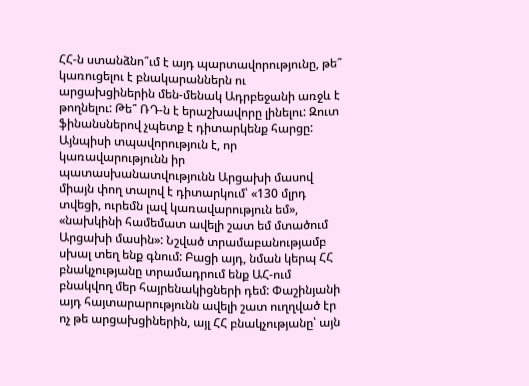ՀՀ-ն ստանձնո՞ւմ է այդ պարտավորությունը, թե՞ կառուցելու է բնակարաններն ու արցախցիներին մեն-մենակ Ադրբեջանի առջև է թողնելու: Թե՞ ՌԴ-ն է երաշխավորը լինելու: Զուտ ֆինանսներով չպետք է դիտարկենք հարցը: Այնպիսի տպավորություն է, որ կառավարությունն իր պատասխանատվությունն Արցախի մասով միայն փող տալով է դիտարկում՝ «130 մլրդ տվեցի, ուրեմն լավ կառավարություն եմ», «նախկինի համեմատ ավելի շատ եմ մտածում Արցախի մասին»: Նշված տրամաբանությամբ սխալ տեղ ենք գնում: Բացի այդ, նման կերպ ՀՀ բնակչությանը տրամադրում ենք ԱՀ-ում բնակվող մեր հայրենակիցների դեմ: Փաշինյանի այդ հայտարարությունն ավելի շատ ուղղված էր ոչ թե արցախցիներին, այլ ՀՀ բնակչությանը՝ այն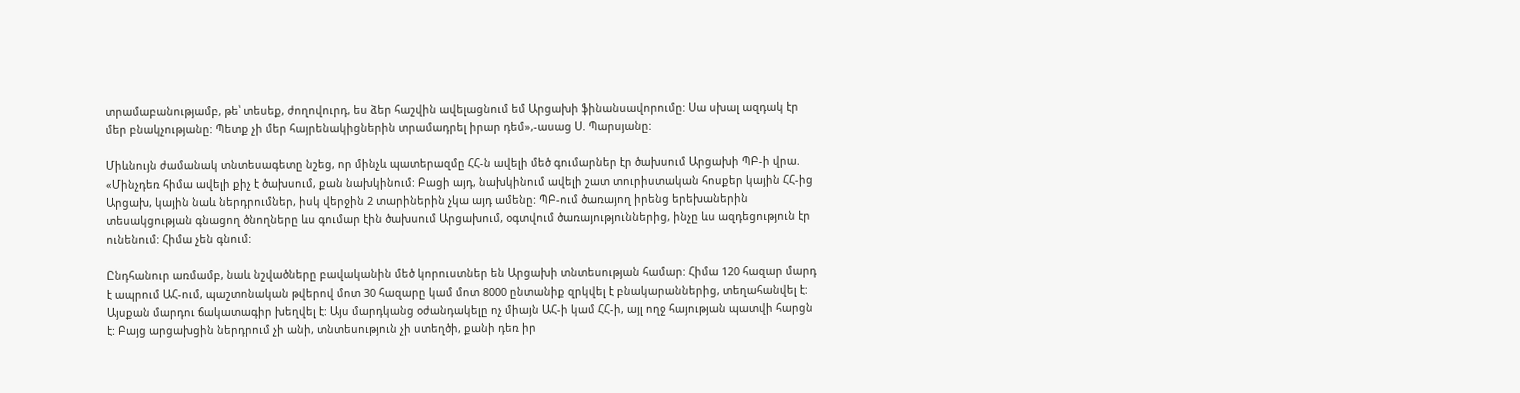տրամաբանությամբ, թե՝ տեսեք, ժողովուրդ, ես ձեր հաշվին ավելացնում եմ Արցախի ֆինանսավորումը: Սա սխալ ազդակ էր մեր բնակչությանը: Պետք չի մեր հայրենակիցներին տրամադրել իրար դեմ»,-ասաց Ս. Պարսյանը:

Միևնույն ժամանակ տնտեսագետը նշեց, որ մինչև պատերազմը ՀՀ-ն ավելի մեծ գումարներ էր ծախսում Արցախի ՊԲ-ի վրա. «Մինչդեռ հիմա ավելի քիչ է ծախսում, քան նախկինում: Բացի այդ, նախկինում ավելի շատ տուրիստական հոսքեր կային ՀՀ-ից Արցախ, կային նաև ներդրումներ, իսկ վերջին 2 տարիներին չկա այդ ամենը: ՊԲ-ում ծառայող իրենց երեխաներին տեսակցության գնացող ծնողները ևս գումար էին ծախսում Արցախում, օգտվում ծառայություններից, ինչը ևս ազդեցություն էր ունենում: Հիմա չեն գնում:

Ընդհանուր առմամբ, նաև նշվածները բավականին մեծ կորուստներ են Արցախի տնտեսության համար: Հիմա 120 հազար մարդ է ապրում ԱՀ-ում, պաշտոնական թվերով մոտ 30 հազարը կամ մոտ 8000 ընտանիք զրկվել է բնակարաններից, տեղահանվել է: Այսքան մարդու ճակատագիր խեղվել է: Այս մարդկանց օժանդակելը ոչ միայն ԱՀ-ի կամ ՀՀ-ի, այլ ողջ հայության պատվի հարցն է: Բայց արցախցին ներդրում չի անի, տնտեսություն չի ստեղծի, քանի դեռ իր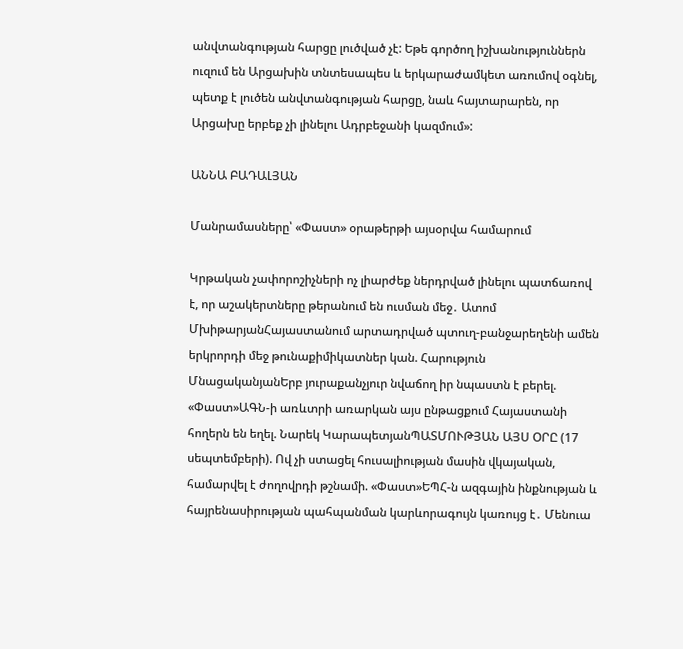անվտանգության հարցը լուծված չէ: Եթե գործող իշխանություններն ուզում են Արցախին տնտեսապես և երկարաժամկետ առումով օգնել, պետք է լուծեն անվտանգության հարցը, նաև հայտարարեն, որ Արցախը երբեք չի լինելու Ադրբեջանի կազմում»:

ԱՆՆԱ ԲԱԴԱԼՅԱՆ

Մանրամասները՝ «Փաստ» օրաթերթի այսօրվա համարում

Կրթական չափորոշիչների ոչ լիարժեք ներդրված լինելու պատճառով է, որ աշակերտները թերանում են ուսման մեջ․ Ատոմ ՄխիթարյանՀայաստանում արտադրված պտուղ-բանջարեղենի ամեն երկրորդի մեջ թունաքիմիկատներ կան. Հարություն ՄնացականյանԵրբ յուրաքանչյուր նվաճող իր նպաստն է բերել. «Փաստ»ԱԳՆ-ի առևտրի առարկան այս ընթացքում Հայաստանի հողերն են եղել. Նարեկ ԿարապետյանՊԱՏՄՈՒԹՅԱՆ ԱՅՍ ՕՐԸ (17 սեպտեմբերի). Ով չի ստացել հուսալիության մասին վկայական, համարվել է ժողովրդի թշնամի. «Փաստ»ԵՊՀ-ն ազգային ինքնության և հայրենասիրության պահպանման կարևորագույն կառույց է․ Մենուա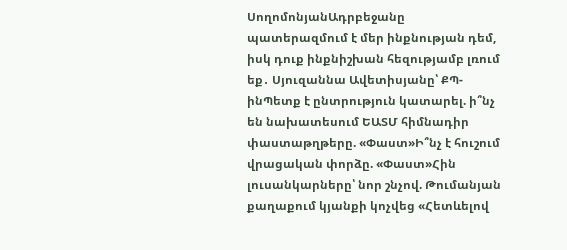ՍողոմոնյանԱդրբեջանը պատերազմում է մեր ինքնության դեմ, իսկ դուք ինքնիշխան հեզությամբ լռում եք․ Սյուզաննա Ավետիսյանը՝ ՔՊ-ինՊետք է ընտրություն կատարել. ի՞նչ են նախատեսում ԵԱՏՄ հիմնադիր փաստաթղթերը. «Փաստ»Ի՞նչ է հուշում վրացական փորձը. «Փաստ»Հին լուսանկարները՝ նոր շնչով. Թումանյան քաղաքում կյանքի կոչվեց «Հետևելով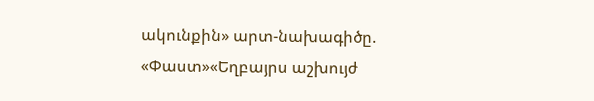ակունքին» արտ-նախագիծը. «Փաստ»«Եղբայրս աշխույժ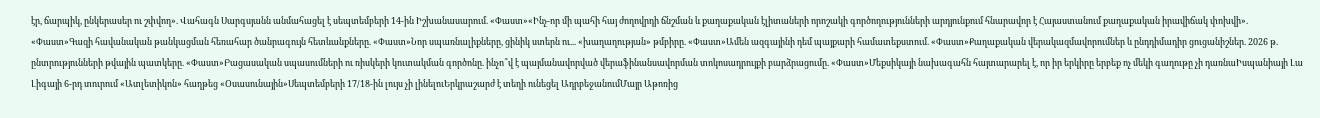էր, ճարպիկ, ընկերասեր ու շփվող». Վահագն Սարգսյանն անմահացել է սեպտեմբերի 14-ին Իշխանասարում. «Փաստ»«Ինչ-որ մի պահի հայ ժողովրդի ճնշման և քաղաքական էլիտաների որոշակի գործողությունների արդյունքում հնարավոր է Հայաստանում քաղաքական իրավիճակ փոխվի». «Փաստ»Գազի հավանական թանկացման հեռահար ծանրագույն հետևանքները. «Փաստ»Նոր սպառնալիքները, ցինիկ ստերն ու... «խաղաղության» թմբիրը. «Փաստ»Ամեն ազգայինի դեմ պայքարի համատեքստում. «Փաստ»Քաղաքական վերակազմավորումներ և ընդդիմադիր ցուցանիշներ. 2026 թ. ընտրությունների թվային պատկերը. «Փաստ»Բացասական սպասումների ու ռիսկերի կուտակման գործոնը. ինչո՞վ է պայմանավորված վերաֆինանսավորման տոկոսադրույքի բարձրացումը. «Փաստ»Մեքսիկայի նախագահն հայտարարել է, որ իր երկիրը երբեք ոչ մեկի գաղութը չի դառնաԻսպանիայի Լա Լիգայի 6-րդ տուրում «Ատլետիկոն» հաղթեց «Օսասունային»Սեպտեմբերի 17/18-ին լույս չի լինելուԵրկրաշարժ է տեղի ունեցել ԱդրբեջանումՄայր Աթոռից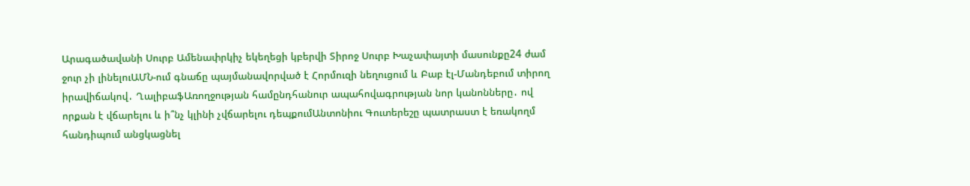Արագածավանի Սուրբ Ամենափրկիչ եկեղեցի կբերվի Տիրոջ Սուրբ Խաչափայտի մասունքը24 ժամ ջուր չի լինելուԱՄՆ-ում գնաճը պայմանավորված է Հորմուզի նեղուցում և Բաբ էլ-Մանդեբում տիրող իրավիճակով․ ՂալիբաֆԱռողջության համընդհանուր ապահովագրության նոր կանոնները․ ով որքան է վճարելու և ի՞նչ կլինի չվճարելու դեպքումԱնտոնիու Գուտերեշը պատրաստ է եռակողմ հանդիպում անցկացնել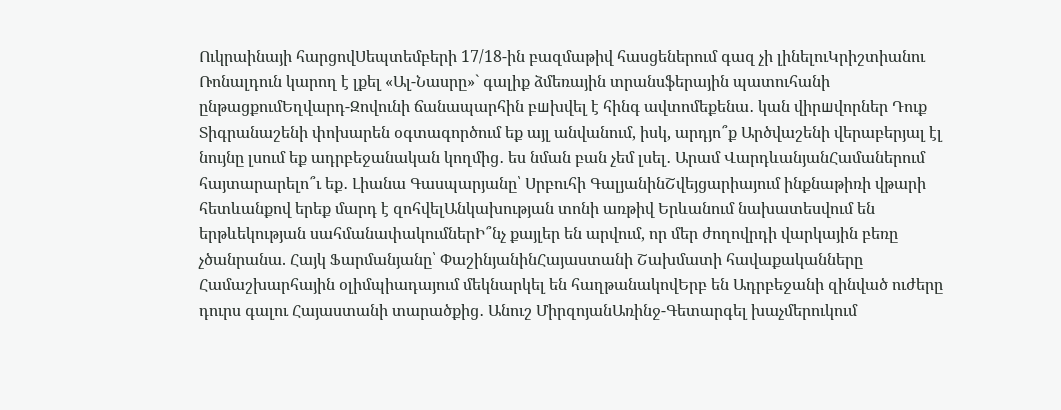Ուկրաինայի հարցովՍեպտեմբերի 17/18-ին բազմաթիվ հասցեներում գազ չի լինելուԿրիշտիանու Ռոնալդուն կարող է լքել «Ալ-Նասրը»` գալիք ձմեռային տրանսֆերային պատուհանի ընթացքումԵղվարդ-Զովունի ճանապարհին բшխվել է հինգ ավտոմեքենա․ կան վիրшվորներ Դուք Տիգրանաշենի փոխարեն օգտագործում եք այլ անվանում, իսկ, արդյո՞ք Արծվաշենի վերաբերյալ էլ նույնը լսում եք ադրբեջանական կողմից․ ես նման բան չեմ լսել․ Արամ ՎարդևանյանՀամաներում հայտարարելո՞ւ եք․ Լիանա Գասպարյանը՝ Սրբուհի ԳալյանինՇվեյցարիայում ինքնաթիռի վթարի հետևանքով երեք մարդ է զոհվելԱնկախության տոնի առթիվ Երևանում նախատեսվում են երթևեկության սահմանափակումներԻ՞նչ քայլեր են արվում, որ մեր ժողովրդի վարկային բեռը չծանրանա. Հայկ Ֆարմանյանը՝ ՓաշինյանինՀայաստանի Շախմատի հավաքականները Համաշխարհային օլիմպիադայում մեկնարկել են հաղթանակովԵրբ են Ադրբեջանի զինված ուժերը դուրս գալու Հայաստանի տարածքից․ Անուշ ՄիրզոյանԱռինջ-Գետարգել խաչմերուկում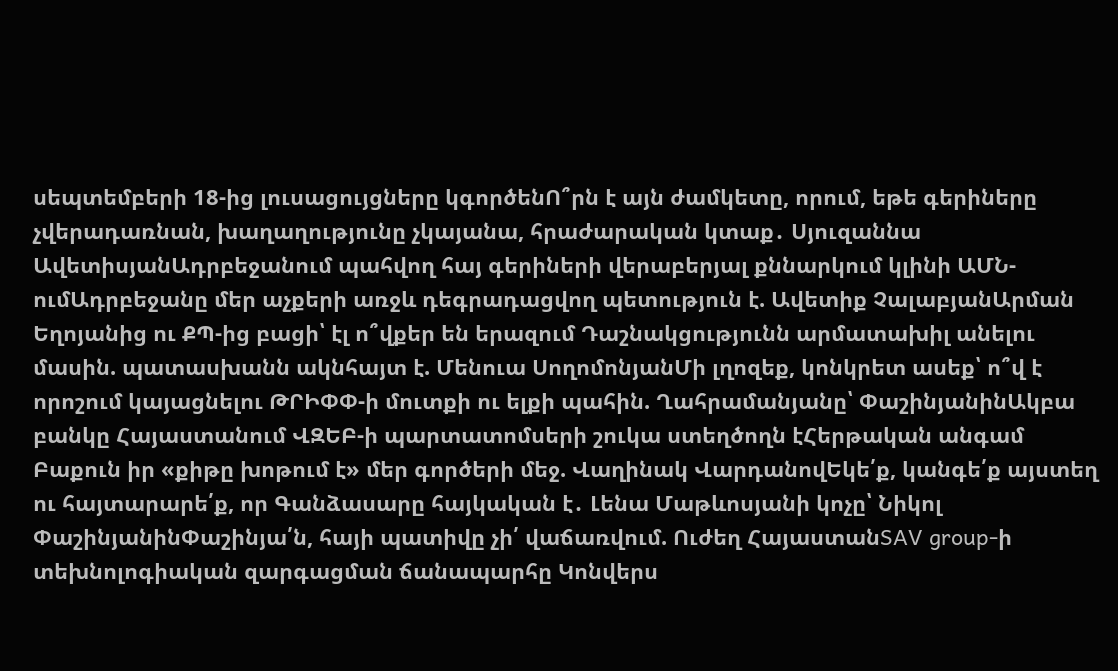սեպտեմբերի 18-ից լուսացույցները կգործենՈ՞րն է այն ժամկետը, որում, եթե գերիները չվերադառնան, խաղաղությունը չկայանա, հրաժարական կտաք․ Սյուզաննա ԱվետիսյանԱդրբեջանում պահվող հայ գերիների վերաբերյալ քննարկում կլինի ԱՄՆ-ումԱդրբեջանը մեր աչքերի առջև դեգրադացվող պետություն է. Ավետիք ՉալաբյանԱրման Եղոյանից ու ՔՊ-ից բացի՝ էլ ո՞վքեր են երազում Դաշնակցությունն արմատախիլ անելու մասին. պատասխանն ակնհայտ է. Մենուա ՍողոմոնյանՄի լղոզեք, կոնկրետ ասեք՝ ո՞վ է որոշում կայացնելու ԹՐԻՓՓ-ի մուտքի ու ելքի պահին. Ղահրամանյանը՝ ՓաշինյանինԱկբա բանկը Հայաստանում ՎԶԵԲ-ի պարտատոմսերի շուկա ստեղծողն էՀերթական անգամ Բաքուն իր «քիթը խոթում է» մեր գործերի մեջ. Վաղինակ ՎարդանովԵկե՛ք, կանգե՛ք այստեղ ու հայտարարե՛ք, որ Գանձասարը հայկական է․ Լենա Մաթևոսյանի կոչը՝ Նիկոլ ՓաշինյանինՓաշինյա՛ն, հայի պատիվը չի՛ վաճառվում. Ուժեղ ՀայաստանSAV group-ի տեխնոլոգիական զարգացման ճանապարհը Կոնվերս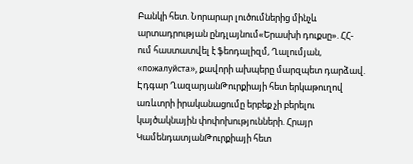Բանկի հետ. Նորարար լուծումներից մինչև արտադրության ընդլայնում«Երասխի դուքսը». ՀՀ-ում հաստատվել է ֆեոդալիզմ, Ղալումյան, «пожалуйста», քավորի ախպերը մարզպետ դարձավ. Էդգար ՂազարյանԹուրքիայի հետ երկաթուղով առևտրի իրականացումը երբեք չի բերելու կայծակնային փոփոխությունների. Հրայր ԿամենդատյանԹուրքիայի հետ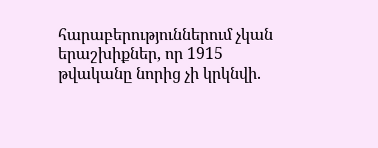հարաբերություններում չկան երաշխիքներ, որ 1915 թվականը նորից չի կրկնվի.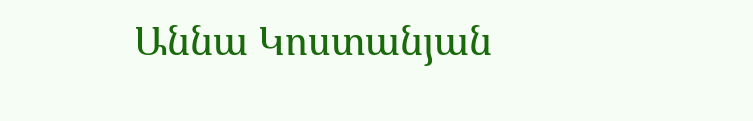Աննա Կոստանյան